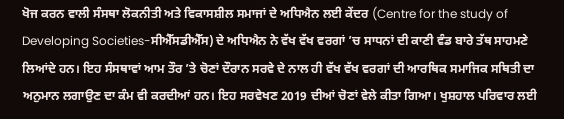ਖੋਜ ਕਰਨ ਵਾਲੀ ਸੰਸਥਾ ਲੋਕਨੀਤੀ ਅਤੇ ਵਿਕਾਸਸ਼ੀਲ ਸਮਾਜਾਂ ਦੇ ਅਧਿਐਨ ਲਈ ਕੇਂਦਰ (Centre for the study of Developing Societies-ਸੀਐੱਸਡੀਐੱਸ) ਦੇ ਅਧਿਐਨ ਨੇ ਵੱਖ ਵੱਖ ਵਰਗਾਂ ’ਚ ਸਾਧਨਾਂ ਦੀ ਕਾਣੀ ਵੰਡ ਬਾਰੇ ਤੱਥ ਸਾਹਮਣੇ ਲਿਆਂਦੇ ਹਨ। ਇਹ ਸੰਸਥਾਵਾਂ ਆਮ ਤੌਰ ’ਤੇ ਚੋਣਾਂ ਦੌਰਾਨ ਸਰਵੇ ਦੇ ਨਾਲ ਹੀ ਵੱਖ ਵੱਖ ਵਰਗਾਂ ਦੀ ਆਰਥਿਕ ਸਮਾਜਿਕ ਸਥਿਤੀ ਦਾ ਅਨੁਮਾਨ ਲਗਾਉਣ ਦਾ ਕੰਮ ਵੀ ਕਰਦੀਆਂ ਹਨ। ਇਹ ਸਰਵੇਖਣ 2019 ਦੀਆਂ ਚੋਣਾਂ ਵੇਲੇ ਕੀਤਾ ਗਿਆ। ਖੁਸ਼ਹਾਲ ਪਰਿਵਾਰ ਲਈ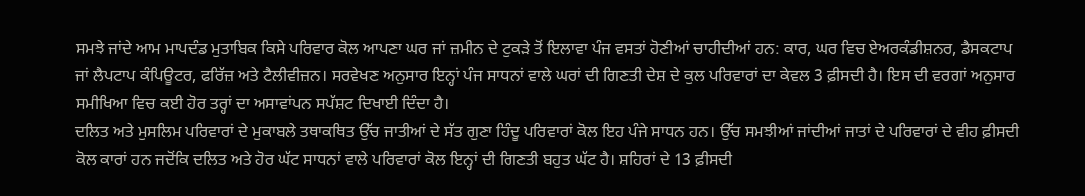ਸਮਝੇ ਜਾਂਦੇ ਆਮ ਮਾਪਦੰਡ ਮੁਤਾਬਿਕ ਕਿਸੇ ਪਰਿਵਾਰ ਕੋਲ ਆਪਣਾ ਘਰ ਜਾਂ ਜ਼ਮੀਨ ਦੇ ਟੁਕੜੇ ਤੋਂ ਇਲਾਵਾ ਪੰਜ ਵਸਤਾਂ ਹੋਣੀਆਂ ਚਾਹੀਦੀਆਂ ਹਨ: ਕਾਰ, ਘਰ ਵਿਚ ਏਅਰਕੰਡੀਸ਼ਨਰ, ਡੈਸਕਟਾਪ ਜਾਂ ਲੈਪਟਾਪ ਕੰਪਿਊਟਰ, ਫਰਿੱਜ਼ ਅਤੇ ਟੈਲੀਵੀਜ਼ਨ। ਸਰਵੇਖਣ ਅਨੁਸਾਰ ਇਨ੍ਹਾਂ ਪੰਜ ਸਾਧਨਾਂ ਵਾਲੇ ਘਰਾਂ ਦੀ ਗਿਣਤੀ ਦੇਸ਼ ਦੇ ਕੁਲ ਪਰਿਵਾਰਾਂ ਦਾ ਕੇਵਲ 3 ਫ਼ੀਸਦੀ ਹੈ। ਇਸ ਦੀ ਵਰਗਾਂ ਅਨੁਸਾਰ ਸਮੀਖਿਆ ਵਿਚ ਕਈ ਹੋਰ ਤਰ੍ਹਾਂ ਦਾ ਅਸਾਵਾਂਪਨ ਸਪੱਸ਼ਟ ਦਿਖਾਈ ਦਿੰਦਾ ਹੈ।
ਦਲਿਤ ਅਤੇ ਮੁਸਲਿਮ ਪਰਿਵਾਰਾਂ ਦੇ ਮੁਕਾਬਲੇ ਤਥਾਕਥਿਤ ਉੱਚ ਜਾਤੀਆਂ ਦੇ ਸੱਤ ਗੁਣਾ ਹਿੰਦੂ ਪਰਿਵਾਰਾਂ ਕੋਲ ਇਹ ਪੰਜੇ ਸਾਧਨ ਹਨ। ਉੱਚ ਸਮਝੀਆਂ ਜਾਂਦੀਆਂ ਜਾਤਾਂ ਦੇ ਪਰਿਵਾਰਾਂ ਦੇ ਵੀਹ ਫ਼ੀਸਦੀ ਕੋਲ ਕਾਰਾਂ ਹਨ ਜਦੋਂਕਿ ਦਲਿਤ ਅਤੇ ਹੋਰ ਘੱਟ ਸਾਧਨਾਂ ਵਾਲੇ ਪਰਿਵਾਰਾਂ ਕੋਲ ਇਨ੍ਹਾਂ ਦੀ ਗਿਣਤੀ ਬਹੁਤ ਘੱਟ ਹੈ। ਸ਼ਹਿਰਾਂ ਦੇ 13 ਫ਼ੀਸਦੀ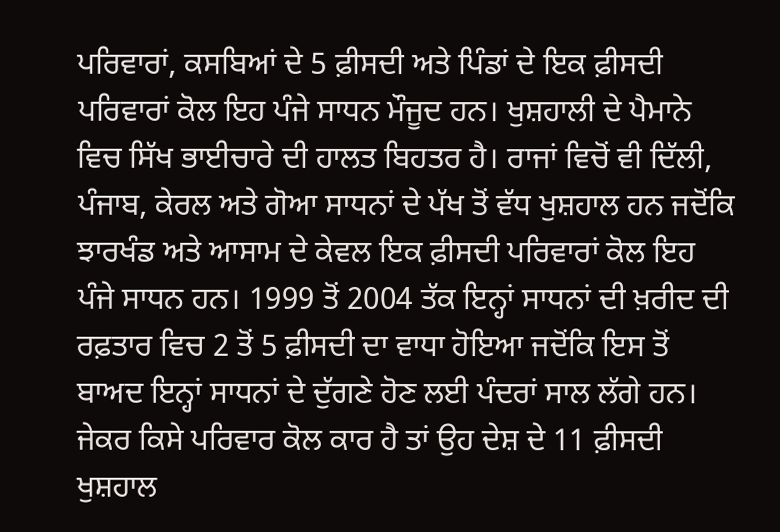ਪਰਿਵਾਰਾਂ, ਕਸਬਿਆਂ ਦੇ 5 ਫ਼ੀਸਦੀ ਅਤੇ ਪਿੰਡਾਂ ਦੇ ਇਕ ਫ਼ੀਸਦੀ ਪਰਿਵਾਰਾਂ ਕੋਲ ਇਹ ਪੰਜੇ ਸਾਧਨ ਮੌਜੂਦ ਹਨ। ਖੁਸ਼ਹਾਲੀ ਦੇ ਪੈਮਾਨੇ ਵਿਚ ਸਿੱਖ ਭਾਈਚਾਰੇ ਦੀ ਹਾਲਤ ਬਿਹਤਰ ਹੈ। ਰਾਜਾਂ ਵਿਚੋਂ ਵੀ ਦਿੱਲੀ, ਪੰਜਾਬ, ਕੇਰਲ ਅਤੇ ਗੋਆ ਸਾਧਨਾਂ ਦੇ ਪੱਖ ਤੋਂ ਵੱਧ ਖੁਸ਼ਹਾਲ ਹਨ ਜਦੋਂਕਿ ਝਾਰਖੰਡ ਅਤੇ ਆਸਾਮ ਦੇ ਕੇਵਲ ਇਕ ਫ਼ੀਸਦੀ ਪਰਿਵਾਰਾਂ ਕੋਲ ਇਹ ਪੰਜੇ ਸਾਧਨ ਹਨ। 1999 ਤੋਂ 2004 ਤੱਕ ਇਨ੍ਹਾਂ ਸਾਧਨਾਂ ਦੀ ਖ਼ਰੀਦ ਦੀ ਰਫ਼ਤਾਰ ਵਿਚ 2 ਤੋਂ 5 ਫ਼ੀਸਦੀ ਦਾ ਵਾਧਾ ਹੋਇਆ ਜਦੋਂਕਿ ਇਸ ਤੋਂ ਬਾਅਦ ਇਨ੍ਹਾਂ ਸਾਧਨਾਂ ਦੇ ਦੁੱਗਣੇ ਹੋਣ ਲਈ ਪੰਦਰਾਂ ਸਾਲ ਲੱਗੇ ਹਨ। ਜੇਕਰ ਕਿਸੇ ਪਰਿਵਾਰ ਕੋਲ ਕਾਰ ਹੈ ਤਾਂ ਉਹ ਦੇਸ਼ ਦੇ 11 ਫ਼ੀਸਦੀ ਖੁਸ਼ਹਾਲ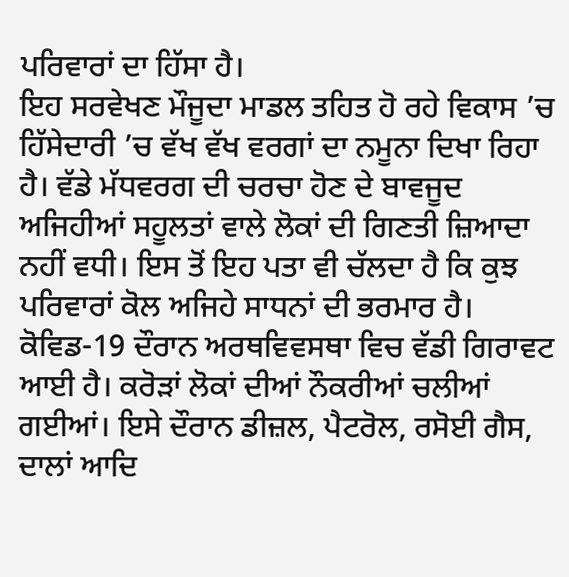ਪਰਿਵਾਰਾਂ ਦਾ ਹਿੱਸਾ ਹੈ।
ਇਹ ਸਰਵੇਖਣ ਮੌਜੂਦਾ ਮਾਡਲ ਤਹਿਤ ਹੋ ਰਹੇ ਵਿਕਾਸ ’ਚ ਹਿੱਸੇਦਾਰੀ ’ਚ ਵੱਖ ਵੱਖ ਵਰਗਾਂ ਦਾ ਨਮੂਨਾ ਦਿਖਾ ਰਿਹਾ ਹੈ। ਵੱਡੇ ਮੱਧਵਰਗ ਦੀ ਚਰਚਾ ਹੋਣ ਦੇ ਬਾਵਜੂਦ ਅਜਿਹੀਆਂ ਸਹੂਲਤਾਂ ਵਾਲੇ ਲੋਕਾਂ ਦੀ ਗਿਣਤੀ ਜ਼ਿਆਦਾ ਨਹੀਂ ਵਧੀ। ਇਸ ਤੋਂ ਇਹ ਪਤਾ ਵੀ ਚੱਲਦਾ ਹੈ ਕਿ ਕੁਝ ਪਰਿਵਾਰਾਂ ਕੋਲ ਅਜਿਹੇ ਸਾਧਨਾਂ ਦੀ ਭਰਮਾਰ ਹੈ। ਕੋਵਿਡ-19 ਦੌਰਾਨ ਅਰਥਵਿਵਸਥਾ ਵਿਚ ਵੱਡੀ ਗਿਰਾਵਟ ਆਈ ਹੈ। ਕਰੋੜਾਂ ਲੋਕਾਂ ਦੀਆਂ ਨੌਕਰੀਆਂ ਚਲੀਆਂ ਗਈਆਂ। ਇਸੇ ਦੌਰਾਨ ਡੀਜ਼ਲ, ਪੈਟਰੋਲ, ਰਸੋਈ ਗੈਸ, ਦਾਲਾਂ ਆਦਿ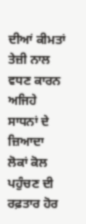ਦੀਆਂ ਕੀਮਤਾਂ ਤੇਜ਼ੀ ਨਾਲ ਵਧਣ ਕਾਰਨ ਅਜਿਹੇ ਸਾਧਨਾਂ ਦੇ ਜ਼ਿਆਦਾ ਲੋਕਾਂ ਕੋਲ ਪਹੁੰਚਣ ਦੀ ਰਫ਼ਤਾਰ ਹੋਰ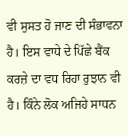ਵੀ ਸੁਸਤ ਹੋ ਜਾਣ ਦੀ ਸੰਭਾਵਨਾ ਹੈ। ਇਸ ਵਾਧੇ ਦੇ ਪਿੱਛੇ ਬੈਂਕ ਕਰਜ਼ੇ ਦਾ ਵਧ ਰਿਹਾ ਰੁਝਾਨ ਵੀ ਹੈ। ਕਿੰਨੇ ਲੋਕ ਅਜਿਹੇ ਸਾਧਨ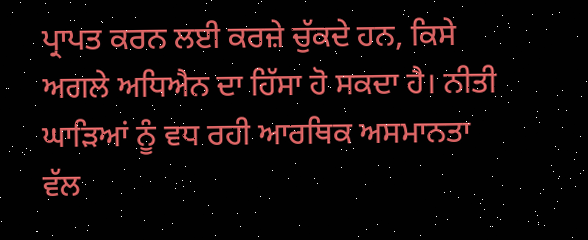ਪ੍ਰਾਪਤ ਕਰਨ ਲਈ ਕਰਜ਼ੇ ਚੁੱਕਦੇ ਹਨ, ਕਿਸੇ ਅਗਲੇ ਅਧਿਐਨ ਦਾ ਹਿੱਸਾ ਹੋ ਸਕਦਾ ਹੈ। ਨੀਤੀ ਘਾੜਿਆਂ ਨੂੰ ਵਧ ਰਹੀ ਆਰਥਿਕ ਅਸਮਾਨਤਾ ਵੱਲ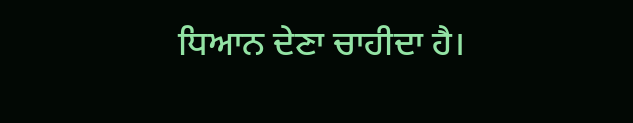ਧਿਆਨ ਦੇਣਾ ਚਾਹੀਦਾ ਹੈ।